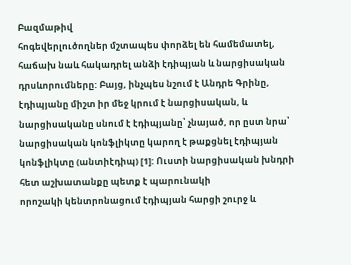Բազմաթիվ
հոգեվերլուծողներ մշտապես փորձել են համեմատել, հաճախ նաև հակադրել անձի էդիպյան և նարցիսական դրսևորումները: Բայց, ինչպես նշում է Անդրե Գրինը, էդիպյանը միշտ իր մեջ կրում է նարցիսական, և նարցիսականը սնում է էդիպյանը՝ չնայած, որ ըստ նրա՝ նարցիսական կոնֆլիկտը կարող է թաքցնել էդիպյան կոնֆլիկտը (անտիէդիպ) [1]: Ուստի նարցիսական խնդրի հետ աշխատանքը պետք է պարունակի
որոշակի կենտրոնացում էդիպյան հարցի շուրջ և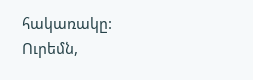հակառակը:
Ուրեմն,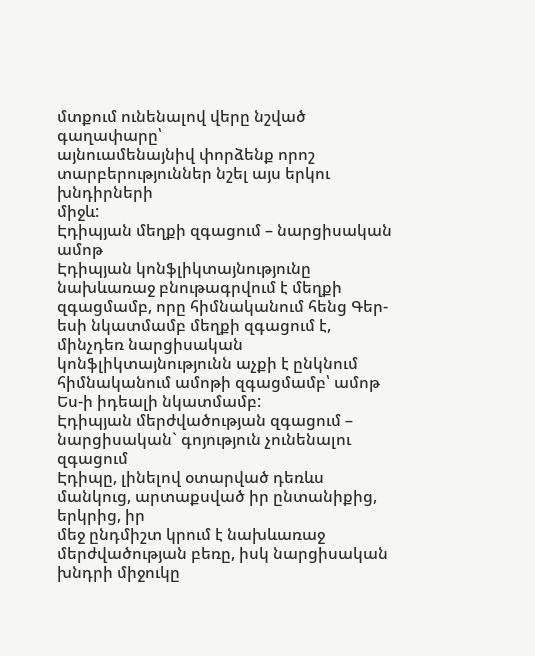մտքում ունենալով վերը նշված գաղափարը՝
այնուամենայնիվ փորձենք որոշ տարբերություններ նշել այս երկու խնդիրների
միջև:
Էդիպյան մեղքի զգացում – նարցիսական ամոթ
Էդիպյան կոնֆլիկտայնությունը նախևառաջ բնութագրվում է մեղքի զգացմամբ, որը հիմնականում հենց Գեր-եսի նկատմամբ մեղքի զգացում է, մինչդեռ նարցիսական կոնֆլիկտայնությունն աչքի է ընկնում հիմնականում ամոթի զգացմամբ՝ ամոթ Ես-ի իդեալի նկատմամբ:
Էդիպյան մերժվածության զգացում –
նարցիսական` գոյություն չունենալու զգացում
Էդիպը, լինելով օտարված դեռևս մանկուց, արտաքսված իր ընտանիքից, երկրից, իր
մեջ ընդմիշտ կրում է նախևառաջ մերժվածության բեռը, իսկ նարցիսական խնդրի միջուկը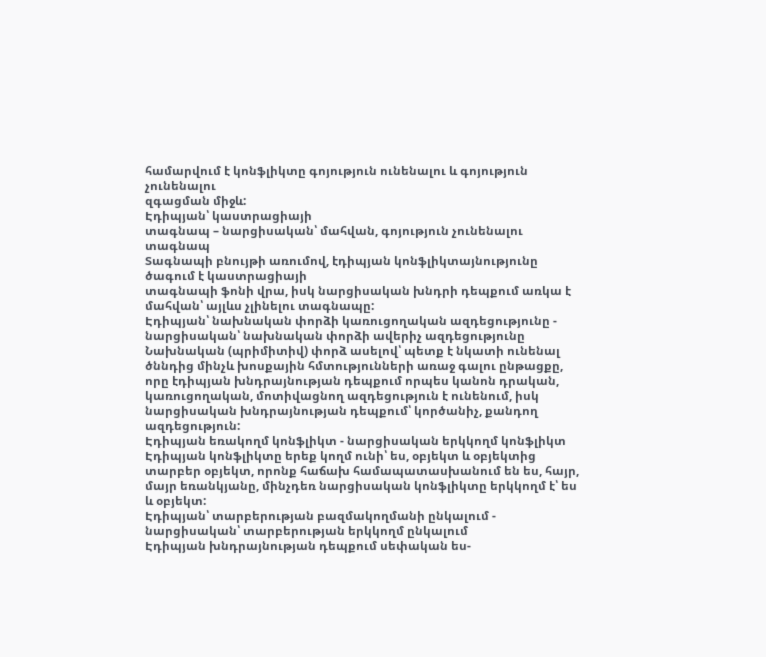համարվում է կոնֆլիկտը գոյություն ունենալու և գոյություն չունենալու
զգացման միջև:
Էդիպյան՝ կաստրացիայի
տագնապ – նարցիսական՝ մահվան, գոյություն չունենալու տագնապ
Տագնապի բնույթի առումով, էդիպյան կոնֆլիկտայնությունը ծագում է կաստրացիայի
տագնապի ֆոնի վրա, իսկ նարցիսական խնդրի դեպքում առկա է մահվան՝ այլևս չլինելու տագնապը:
Էդիպյան՝ նախնական փորձի կառուցողական ազդեցությունը - նարցիսական՝ նախնական փորձի ավերիչ ազդեցությունը
Նախնական (պրիմիտիվ) փորձ ասելով՝ պետք է նկատի ունենալ ծննդից մինչև խոսքային հմտությունների առաջ գալու ընթացքը, որը էդիպյան խնդրայնության դեպքում որպես կանոն դրական, կառուցողական, մոտիվացնող ազդեցություն է ունենում, իսկ նարցիսական խնդրայնության դեպքում՝ կործանիչ, քանդող ազդեցություն:
Էդիպյան եռակողմ կոնֆլիկտ - նարցիսական երկկողմ կոնֆլիկտ
Էդիպյան կոնֆլիկտը երեք կողմ ունի՝ ես, օբյեկտ և օբյեկտից տարբեր օբյեկտ, որոնք հաճախ համապատասխանում են ես, հայր, մայր եռանկյանը, մինչդեռ նարցիսական կոնֆլիկտը երկկողմ է՝ ես և օբյեկտ:
Էդիպյան՝ տարբերության բազմակողմանի ընկալում - նարցիսական՝ տարբերության երկկողմ ընկալում
Էդիպյան խնդրայնության դեպքում սեփական ես-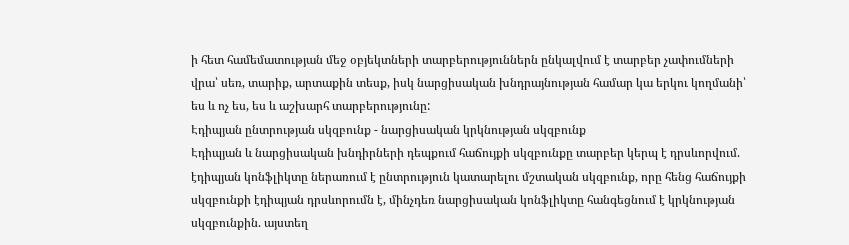ի հետ համեմատության մեջ օբյեկտների տարբերություններն ընկալվում է տարբեր չափումների վրա՝ սեռ, տարիք, արտաքին տեսք, իսկ նարցիսական խնդրայնության համար կա երկու կողմանի՝ ես և ոչ ես, ես և աշխարհ տարբերությունը:
Էդիպյան ընտրության սկզբունք - նարցիսական կրկնության սկզբունք
Էդիպյան և նարցիսական խնդիրների դեպքում հաճույքի սկզբունքը տարբեր կերպ է դրսևորվում. էդիպյան կոնֆլիկտը ներառում է ընտրություն կատարելու մշտական սկզբունք, որը հենց հաճույքի սկզբունքի էդիպյան դրսևորումն է, մինչդեռ նարցիսական կոնֆլիկտը հանգեցնում է կրկնության սկզբունքին. այստեղ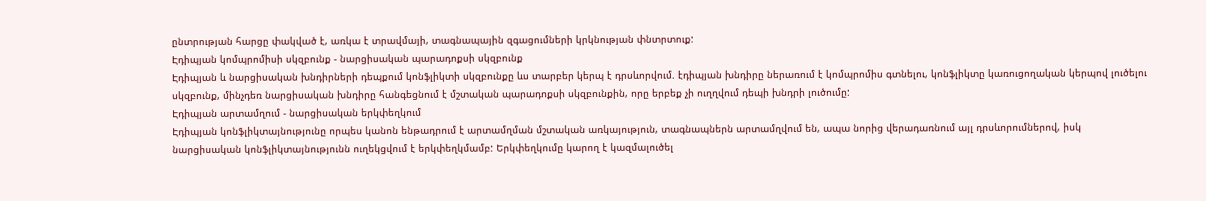ընտրության հարցը փակված է, առկա է տրավմայի, տագնապային զգացումների կրկնության փնտրտուք:
Էդիպյան կոմպրոմիսի սկզբունք - նարցիսական պարադոքսի սկզբունք
Էդիպյան և նարցիսական խնդիրների դեպքում կոնֆլիկտի սկզբունքը ևս տարբեր կերպ է դրսևորվում. էդիպյան խնդիրը ներառում է կոմպրոմիս գտնելու, կոնֆլիկտը կառուցողական կերպով լուծելու սկզբունք, մինչդեռ նարցիսական խնդիրը հանգեցնում է մշտական պարադոքսի սկզբունքին, որը երբեք չի ուղղվում դեպի խնդրի լուծումը:
Էդիպյան արտամղում - նարցիսական երկփեղկում
Էդիպյան կոնֆլիկտայնությունը որպես կանոն ենթադրում է արտամղման մշտական առկայություն, տագնապներն արտամղվում են, ապա նորից վերադառնում այլ դրսևորումներով, իսկ նարցիսական կոնֆլիկտայնությունն ուղեկցվում է երկփեղկմամբ: Երկփեղկումը կարող է կազմալուծել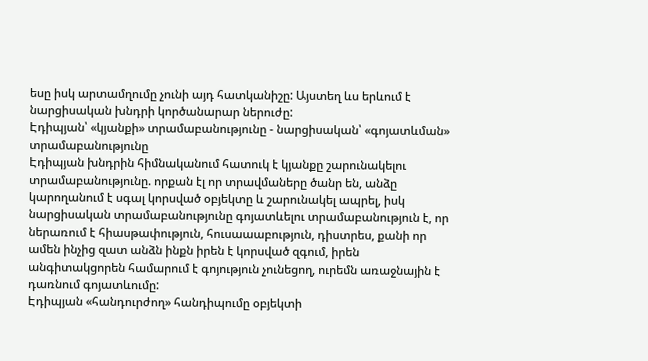եսը իսկ արտամղումը չունի այդ հատկանիշը: Այստեղ ևս երևում է նարցիսական խնդրի կործանարար ներուժը:
Էդիպյան՝ «կյանքի» տրամաբանությունը - նարցիսական՝ «գոյատևման» տրամաբանությունը
Էդիպյան խնդրին հիմնականում հատուկ է կյանքը շարունակելու տրամաբանությունը. որքան էլ որ տրավմաները ծանր են, անձը կարողանում է սգալ կորսված օբյեկտը և շարունակել ապրել, իսկ նարցիսական տրամաբանությունը գոյատևելու տրամաբանություն է, որ ներառում է հիասթափություն, հուսաաաբություն, դիստրես, քանի որ ամեն ինչից զատ անձն ինքն իրեն է կորսված զգում, իրեն անգիտակցորեն համարում է գոյություն չունեցող, ուրեմն առաջնային է դառնում գոյատևումը:
Էդիպյան «հանդուրժող» հանդիպումը օբյեկտի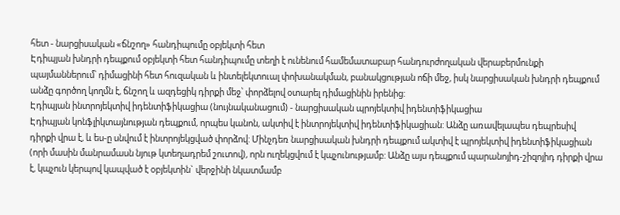հետ - նարցիսական «ճնշող» հանդիպումը օբյեկտի հետ
Էդիպյան խնդրի դեպքում օբյեկտի հետ հանդիպումը տեղի է ունենում համեմատաբար հանդուրժողական վերաբերմունքի պայմաններում՝ դիմացինի հետ հուզական և ինտելեկտուալ փոխանակման, բանակցության ոճի մեջ, իսկ նարցիսական խնդրի դեպքում անձը գործող կողմն է, ճնշող և ազդեցիկ դիրքի մեջ՝ փորձելով օտարել դիմացինին իրենից:
Էդիպյան ինտրոյեկտիվ իդենտիֆիկացիա (նույնականացում) - նարցիսական պրոյեկտիվ իդենտիֆիկացիա
Էդիպյան կոնֆլիկտայնության դեպքում, որպես կանոն, ակտիվ է ինտրոյեկտիվ իդենտիֆիկացիան: Անձը առավելապես դեպրեսիվ դիրքի վրա է, և ես-ը սնվում է ինտրոյեկցված փորձով: Մինչդեռ նարցիսական խնդրի դեպքում ակտիվ է պրոյեկտիվ իդենտիֆիկացիան (որի մասին մանրամասն նյութ կտեղադրեմ շուտով), որն ուղեկցվում է կպչունությամբ: Անձը այս դեպքում պարանոյիդ-շիզոյիդ դիրքի վրա է, կպչուն կերպով կապված է օբյեկտին` վերջինի նկատմամբ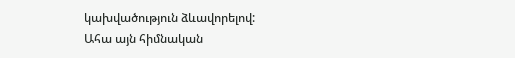կախվածություն ձևավորելով:
Ահա այն հիմնական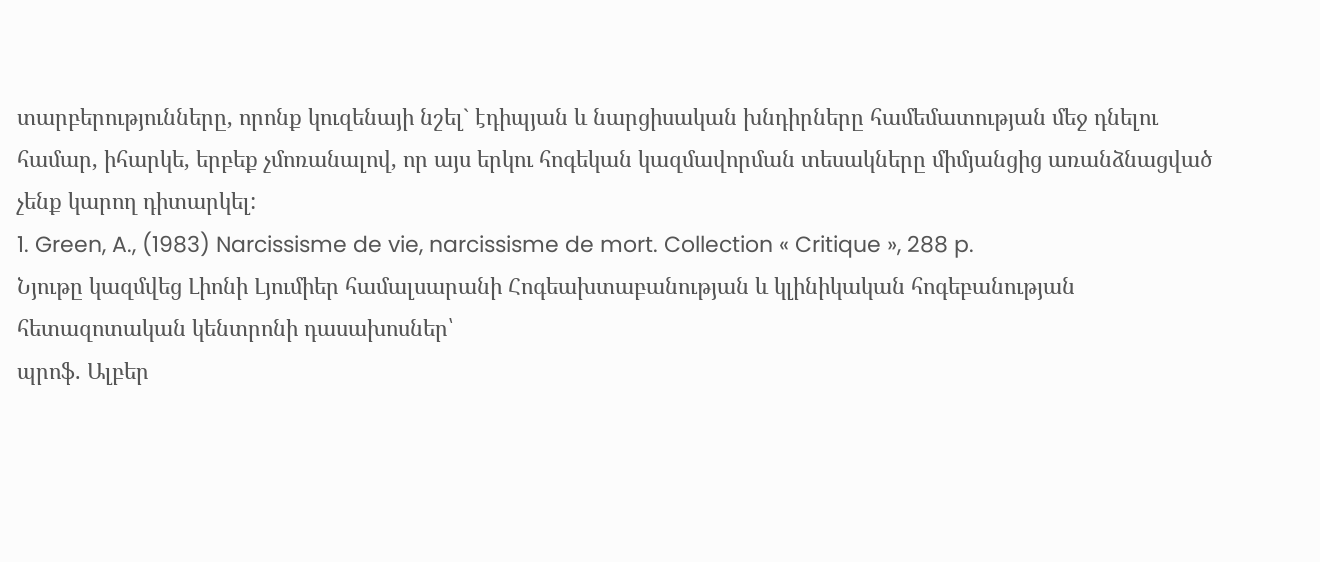տարբերությունները, որոնք կուզենայի նշել` էդիպյան և նարցիսական խնդիրները համեմատության մեջ դնելու համար, իհարկե, երբեք չմոռանալով, որ այս երկու հոգեկան կազմավորման տեսակները միմյանցից առանձնացված չենք կարող դիտարկել:
1. Green, A., (1983) Narcissisme de vie, narcissisme de mort. Collection « Critique », 288 p.
Նյութը կազմվեց Լիոնի Լյումիեր համալսարանի Հոգեախտաբանության և կլինիկական հոգեբանության հետազոտական կենտրոնի դասախոսներ՝
պրոֆ. Ալբեր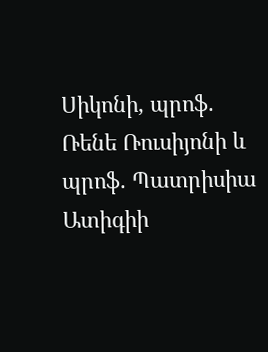Սիկոնի, պրոֆ. Ռենե Ռուսիյոնի և պրոֆ. Պատրիսիա Ատիգիի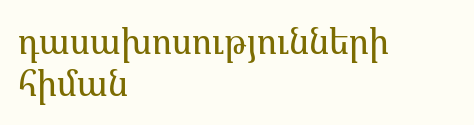դասախոսությունների հիման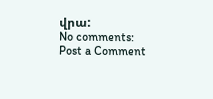վրա:
No comments:
Post a Comment